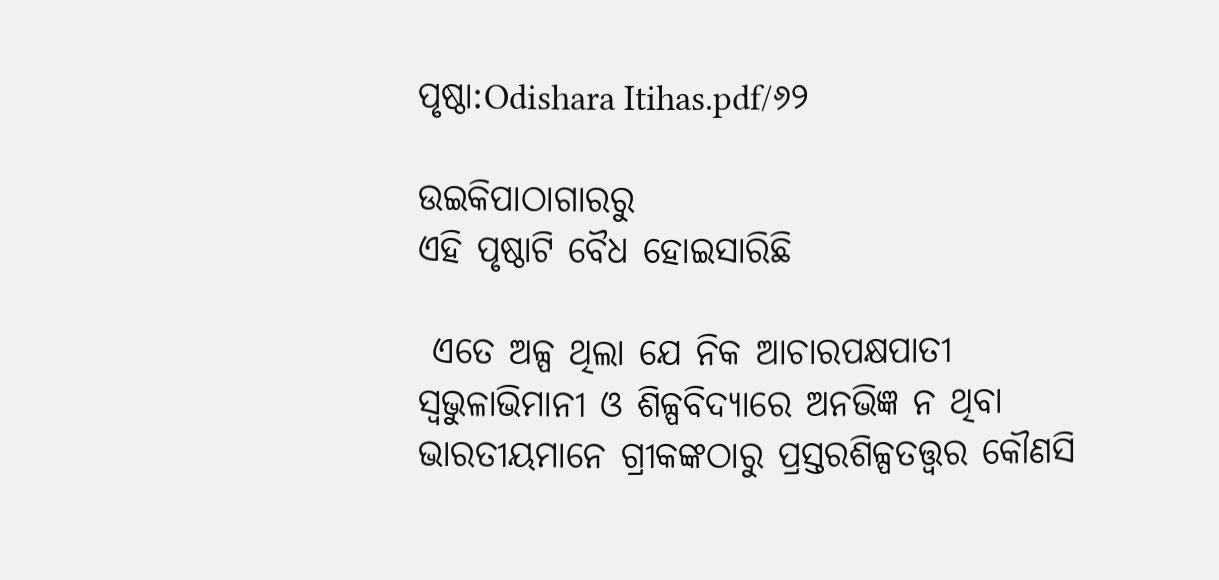ପୃଷ୍ଠା:Odishara Itihas.pdf/୬୨

ଉଇକିପାଠାଗାର‌ରୁ
ଏହି ପୃଷ୍ଠାଟି ବୈଧ ହୋଇସାରିଛି

 ଏତେ ଅଳ୍ପ ଥିଲା ଯେ ନିକ ଆଚାରପକ୍ଷ‌ପାତୀ ସ୍ୱଭୁଳାଭିମାନୀ ଓ ଶିଳ୍ପବିଦ୍ୟାରେ ଅନଭିଜ୍ଞ ନ ଥିବା ଭାରତୀୟମାନେ ଗ୍ରୀକଙ୍କଠାରୁ ପ୍ରସ୍ତରଶିଳ୍ପତ‌ତ୍ତ୍ୱର କୌଣସି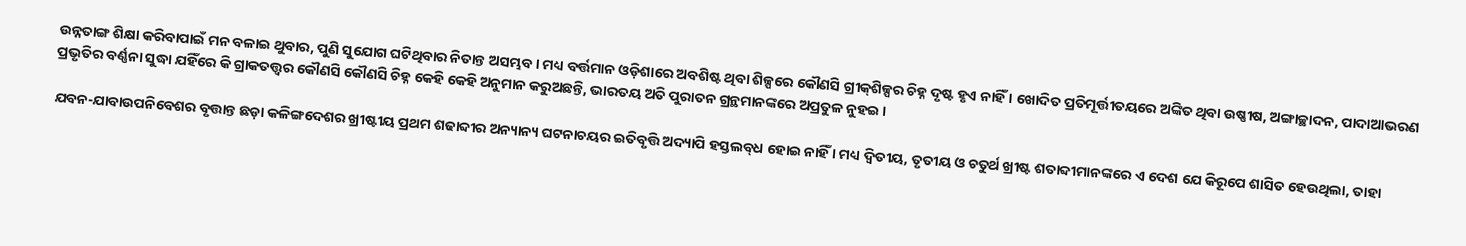ଉନ୍ନତାଙ୍ଗ ଶିକ୍ଷା କରିବାପାଇଁ ମନ ବଳାଇ ଥୁବାର, ପୁଣି ସୁଯୋଗ ଘଟିଥିବାର ନିତାନ୍ତ ଅସମ୍ଭବ । ମଧ୍ୟ ବର୍ତ୍ତମାନ ଓଡ଼ିଶାରେ ଅବଶିଷ୍ଟ ଥିବା ଶିଳ୍ପରେ କୌଣସି ଗ୍ରୀକ୍‌ଶିଳ୍ପର ଚିହ୍ନ ଦୃଷ୍ଟ ହୃଏ ନାହିଁ । ଖୋଦିତ ପ୍ରତିମୂର୍ତ୍ତୀତୟରେ ଅଙ୍କିତ ଥିବା ଉଷ୍ଣୀଷ, ଅଙ୍ଗାଚ୍ଛାଦନ, ପାଦାଆଭରଣ ପ୍ରଭୃତିର ବର୍ଣ୍ଣନା ସୁଦ୍ଧା ଯହିଁରେ କି ଗ୍ରାକତ‌ତ୍ତ୍ୱର କୌଣସି କୌଣସି ଚିହ୍ନ କେହି କେହି ଅନୁମାନ କରୁଅଛନ୍ତି, ଭାରତୟ ଅତି ପୁରାତନ ଗ୍ରନ୍ଥମାନଙ୍କରେ ଅପ୍ରତୁଳ ନୁହଇ ।

ଯବନ-ଯାବାଉପନିବେଶର ବୃତ୍ତାନ୍ତ ଛଡ଼ା କଳିଙ୍ଗଦେଶର ଖ୍ରୀଷ୍ଟୀୟ ପ୍ରଥମ ଶଢାବ୍ଦୀର ଅନ୍ୟାନ୍ୟ ଘଟନାଚୟର ଇତିବୃତ୍ତି ଅଦ୍ୟାପି ହସ୍ତଲବ୍‌ଧ ହୋଇ ନାହିଁ । ମଧ୍ୟ ଦ୍ୱିତୀୟ, ତୃତୀୟ ଓ ଚତୁର୍ଥ ଖ୍ରୀଷ୍ଟ ଶତାବ୍ଦୀମାନଙ୍କରେ ଏ ଦେଶ ଯେ କିରୂପେ ଶାସିତ ହେଉଥିଲା, ତାହା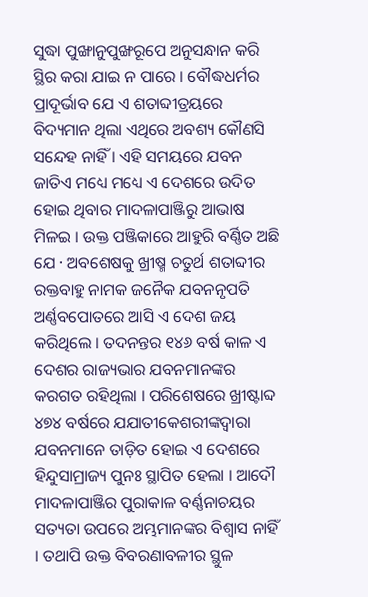ସୁଦ୍ଧା ପୁଙ୍ଖାନୁପୁଙ୍ଖରୂପେ ଅନୁସନ୍ଧାନ କରି ସ୍ଥିର କରା ଯାଇ ନ ପାରେ । ବୌଦ୍ଧଧର୍ମର ପ୍ରାଦୂର୍ଭାବ ଯେ ଏ ଶତାବ୍ଦୀତ୍ରୟରେ ବିଦ୍ୟମାନ ଥିଲା ଏଥିରେ ଅବଶ୍ୟ କୌଣସି ସନ୍ଦେହ ନାହିଁ । ଏହି ସମୟରେ ଯବନ ଜାତିଏ ମଧ୍ୟେ ମଧ୍ୟେ ଏ ଦେଶରେ ଉଦିତ ହୋଇ ଥିବାର ମାଦଳାପାଞ୍ଜିରୁ ଆଭାଷ ମିଳଇ । ଉକ୍ତ ପଞ୍ଜିକାରେ ଆହୁରି ବର୍ଣ୍ଣିତ ଅଛି ଯେ · ଅବଶେଷକୁ ଖ୍ରୀଷ୍ମ ଚତୁର୍ଥ ଶତାବ୍ଦୀର ରକ୍ତବାହୁ ନାମକ ଜନୈକ ଯବନନୃପତି ଅର୍ଣ୍ଣବପୋତରେ ଆସି ଏ ଦେଶ ଜୟ କରିଥିଲେ । ତଦନନ୍ତର ୧୪୬ ବର୍ଷ କାଳ ଏ ଦେଶର ରାଜ୍ୟଭାର ଯବନମାନଙ୍କର କରଗତ ରହିଥିଲା । ପରିଶେଷରେ ଖ୍ରୀଷ୍ଟାବ୍ଦ ୪୭୪ ବର୍ଷରେ ଯଯାତୀକେଶରୀଙ୍କଦ୍ବାରା ଯବନମାନେ ତାଡ଼ିତ ହୋଇ ଏ ଦେଶରେ ହିନ୍ଦୁସାମ୍ରାଜ୍ୟ ପୁନଃ ସ୍ଥାପିତ ହେଲା । ଆଦୌ ମାଦଳାପାଞ୍ଜିର ପୁରାକାଳ ବର୍ଣ୍ଣନାଚୟର ସତ୍ୟତା ଉପରେ ଅମ୍ଭମାନଙ୍କର ବିଶ୍ୱାସ ନାହିଁ । ତଥାପି ଉକ୍ତ ବିବରଣାବଳୀର ସ୍ଥୁଳ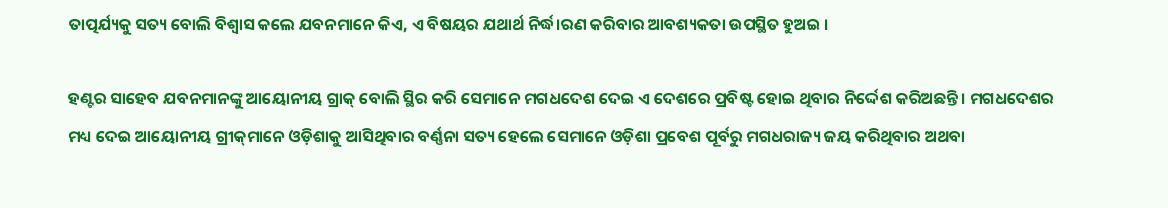ତାତ୍ପର୍ଯ୍ୟକୁ ସତ୍ୟ ବୋଲି ବିଶ୍ୱାସ କଲେ ଯବନମାନେ କିଏ, ଏ ବିଷୟର ଯଥାର୍ଥ ନିର୍ଦ୍ଧ।ରଣ କରିବାର ଆବଶ୍ୟକତା ଉପସ୍ଥିତ ହୁଅଇ ।

ହଣ୍ଟର ସାହେବ ଯବନମାନଙ୍କୁ ଆୟୋନୀୟ ଗ୍ରାକ୍ ବୋଲି ସ୍ଥିର କରି ସେମାନେ ମଗଧଦେଶ ଦେଇ ଏ ଦେଶରେ ପ୍ରବିଷ୍ଟ ହୋଇ ଥିବାର ନିର୍ଦ୍ଦେଶ କରିଅଛନ୍ତି । ମଗଧଦେଶର ମଧ୍ୟ ଦେଇ ଆୟୋନୀୟ ଗ୍ରୀକ୍‌ମାନେ ଓଡ଼ିଶାକୁ ଆସିଥିବାର ବର୍ଣ୍ଣନା ସତ୍ୟ ହେଲେ ସେମାନେ ଓଡ଼ିଶା ପ୍ରବେଶ ପୂର୍ବରୁ ମଗଧରାଜ୍ୟ ଜୟ କରିଥିବାର ଅଥବା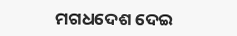ମଗଧଦେଶ ଦେଇ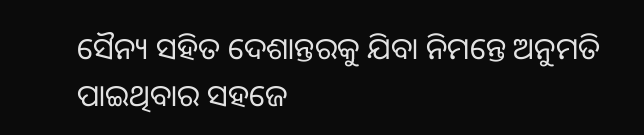ସୈନ୍ୟ ସହିତ ଦେଶାନ୍ତରକୁ ଯିବା ନିମନ୍ତେ ଅନୁମତି ପାଇଥିବାର ସହଜେ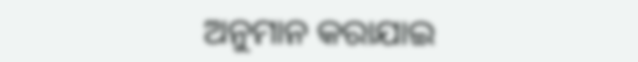ଅନୁମାନ କରାଯାଇ